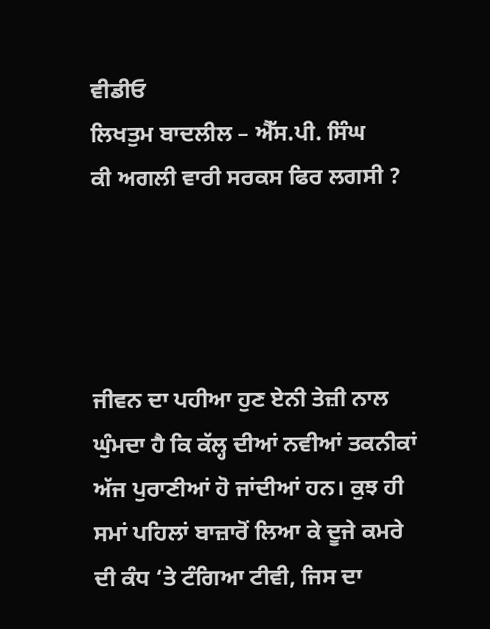ਵੀਡੀਓ
ਲਿਖਤੁਮ ਬਾਦਲੀਲ – ਐੱਸ.ਪੀ. ਸਿੰਘ
ਕੀ ਅਗਲੀ ਵਾਰੀ ਸਰਕਸ ਫਿਰ ਲਗਸੀ ?




ਜੀਵਨ ਦਾ ਪਹੀਆ ਹੁਣ ਏਨੀ ਤੇਜ਼ੀ ਨਾਲ ਘੁੰਮਦਾ ਹੈ ਕਿ ਕੱਲ੍ਹ ਦੀਆਂ ਨਵੀਆਂ ਤਕਨੀਕਾਂ ਅੱਜ ਪੁਰਾਣੀਆਂ ਹੋ ਜਾਂਦੀਆਂ ਹਨ। ਕੁਝ ਹੀ ਸਮਾਂ ਪਹਿਲਾਂ ਬਾਜ਼ਾਰੋਂ ਲਿਆ ਕੇ ਦੂਜੇ ਕਮਰੇ ਦੀ ਕੰਧ ‘ਤੇ ਟੰਗਿਆ ਟੀਵੀ, ਜਿਸ ਦਾ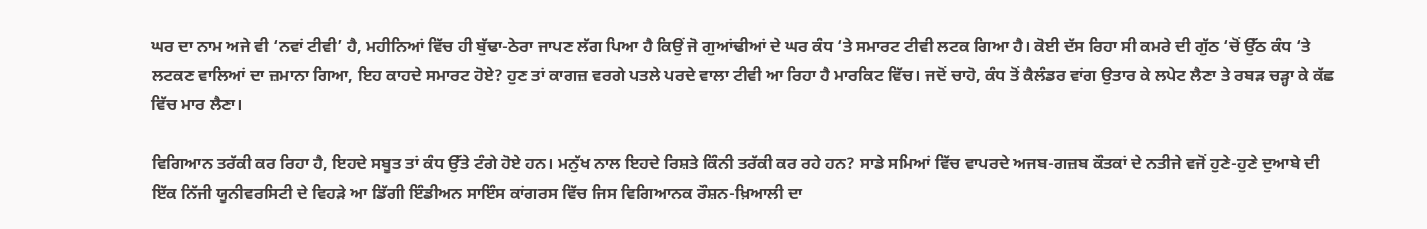ਘਰ ਦਾ ਨਾਮ ਅਜੇ ਵੀ ‘ਨਵਾਂ ਟੀਵੀ’ ਹੈ, ਮਹੀਨਿਆਂ ਵਿੱਚ ਹੀ ਬੁੱਢਾ-ਠੇਰਾ ਜਾਪਣ ਲੱਗ ਪਿਆ ਹੈ ਕਿਉਂ ਜੋ ਗੁਆਂਢੀਆਂ ਦੇ ਘਰ ਕੰਧ ‘ਤੇ ਸਮਾਰਟ ਟੀਵੀ ਲਟਕ ਗਿਆ ਹੈ। ਕੋਈ ਦੱਸ ਰਿਹਾ ਸੀ ਕਮਰੇ ਦੀ ਗੁੱਠ ‘ਚੋਂ ਉੱਠ ਕੰਧ ‘ਤੇ ਲਟਕਣ ਵਾਲਿਆਂ ਦਾ ਜ਼ਮਾਨਾ ਗਿਆ, ਇਹ ਕਾਹਦੇ ਸਮਾਰਟ ਹੋਏ? ਹੁਣ ਤਾਂ ਕਾਗਜ਼ ਵਰਗੇ ਪਤਲੇ ਪਰਦੇ ਵਾਲਾ ਟੀਵੀ ਆ ਰਿਹਾ ਹੈ ਮਾਰਕਿਟ ਵਿੱਚ। ਜਦੋਂ ਚਾਹੋ, ਕੰਧ ਤੋਂ ਕੈਲੰਡਰ ਵਾਂਗ ਉਤਾਰ ਕੇ ਲਪੇਟ ਲੈਣਾ ਤੇ ਰਬੜ ਚੜ੍ਹਾ ਕੇ ਕੱਛ ਵਿੱਚ ਮਾਰ ਲੈਣਾ।

ਵਿਗਿਆਨ ਤਰੱਕੀ ਕਰ ਰਿਹਾ ਹੈ, ਇਹਦੇ ਸਬੂਤ ਤਾਂ ਕੰਧ ਉੱਤੇ ਟੰਗੇ ਹੋਏ ਹਨ। ਮਨੁੱਖ ਨਾਲ ਇਹਦੇ ਰਿਸ਼ਤੇ ਕਿੰਨੀ ਤਰੱਕੀ ਕਰ ਰਹੇ ਹਨ? ਸਾਡੇ ਸਮਿਆਂ ਵਿੱਚ ਵਾਪਰਦੇ ਅਜਬ-ਗਜ਼ਬ ਕੌਤਕਾਂ ਦੇ ਨਤੀਜੇ ਵਜੋਂ ਹੁਣੇ-ਹੁਣੇ ਦੁਆਬੇ ਦੀ ਇੱਕ ਨਿੱਜੀ ਯੂਨੀਵਰਸਿਟੀ ਦੇ ਵਿਹੜੇ ਆ ਡਿੱਗੀ ਇੰਡੀਅਨ ਸਾਇੰਸ ਕਾਂਗਰਸ ਵਿੱਚ ਜਿਸ ਵਿਗਿਆਨਕ ਰੌਸ਼ਨ-ਖ਼ਿਆਲੀ ਦਾ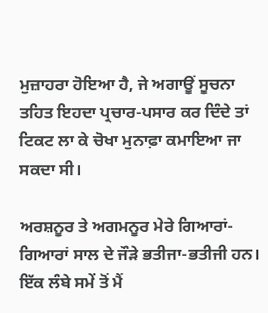ਮੁਜ਼ਾਹਰਾ ਹੋਇਆ ਹੈ, ਜੇ ਅਗਾਊਂ ਸੂਚਨਾ ਤਹਿਤ ਇਹਦਾ ਪ੍ਰਚਾਰ-ਪਸਾਰ ਕਰ ਦਿੰਦੇ ਤਾਂ ਟਿਕਟ ਲਾ ਕੇ ਚੋਖਾ ਮੁਨਾਫ਼ਾ ਕਮਾਇਆ ਜਾ ਸਕਦਾ ਸੀ।

ਅਰਸ਼ਨੂਰ ਤੇ ਅਗਮਨੂਰ ਮੇਰੇ ਗਿਆਰਾਂ-ਗਿਆਰਾਂ ਸਾਲ ਦੇ ਜੌੜੇ ਭਤੀਜਾ-ਭਤੀਜੀ ਹਨ। ਇੱਕ ਲੰਬੇ ਸਮੇਂ ਤੋਂ ਮੈਂ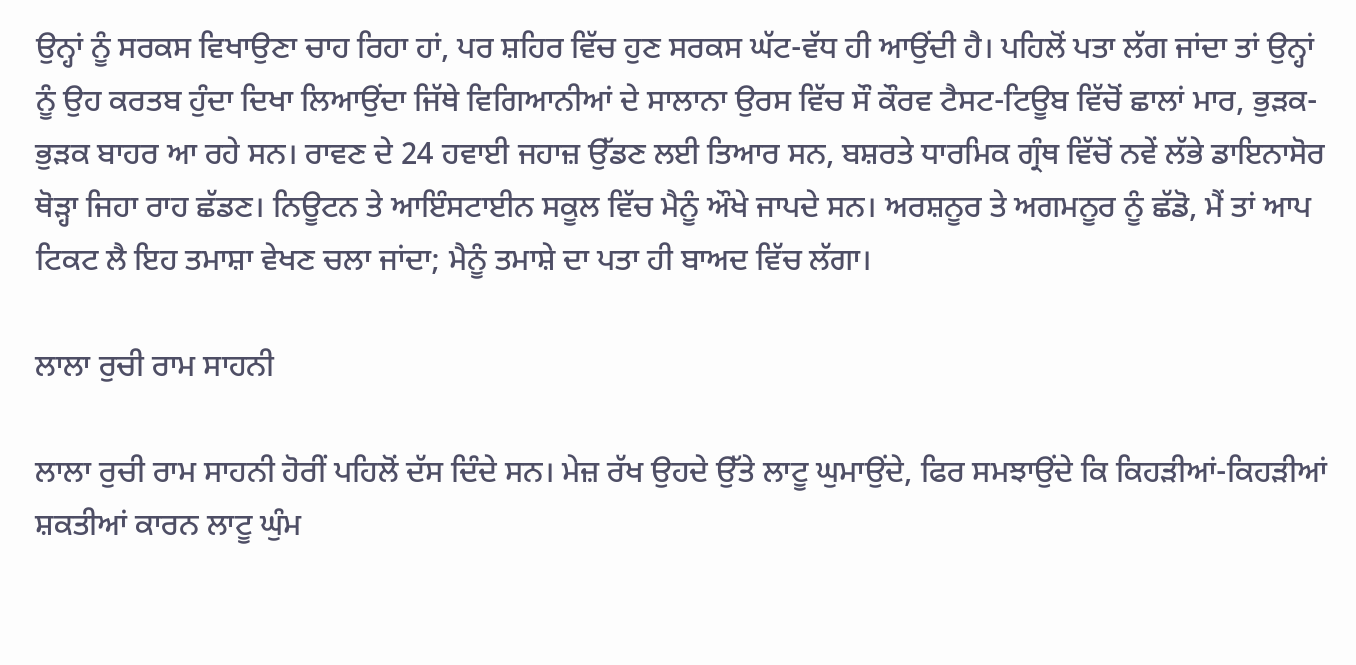ਉਨ੍ਹਾਂ ਨੂੰ ਸਰਕਸ ਵਿਖਾਉਣਾ ਚਾਹ ਰਿਹਾ ਹਾਂ, ਪਰ ਸ਼ਹਿਰ ਵਿੱਚ ਹੁਣ ਸਰਕਸ ਘੱਟ-ਵੱਧ ਹੀ ਆਉਂਦੀ ਹੈ। ਪਹਿਲੋਂ ਪਤਾ ਲੱਗ ਜਾਂਦਾ ਤਾਂ ਉਨ੍ਹਾਂ ਨੂੰ ਉਹ ਕਰਤਬ ਹੁੰਦਾ ਦਿਖਾ ਲਿਆਉਂਦਾ ਜਿੱਥੇ ਵਿਗਿਆਨੀਆਂ ਦੇ ਸਾਲਾਨਾ ਉਰਸ ਵਿੱਚ ਸੌ ਕੌਰਵ ਟੈਸਟ-ਟਿਊਬ ਵਿੱਚੋਂ ਛਾਲਾਂ ਮਾਰ, ਭੁੜਕ-ਭੁੜਕ ਬਾਹਰ ਆ ਰਹੇ ਸਨ। ਰਾਵਣ ਦੇ 24 ਹਵਾਈ ਜਹਾਜ਼ ਉੱਡਣ ਲਈ ਤਿਆਰ ਸਨ, ਬਸ਼ਰਤੇ ਧਾਰਮਿਕ ਗ੍ਰੰਥ ਵਿੱਚੋਂ ਨਵੇਂ ਲੱਭੇ ਡਾਇਨਾਸੋਰ ਥੋੜ੍ਹਾ ਜਿਹਾ ਰਾਹ ਛੱਡਣ। ਨਿਊਟਨ ਤੇ ਆਇੰਸਟਾਈਨ ਸਕੂਲ ਵਿੱਚ ਮੈਨੂੰ ਔਖੇ ਜਾਪਦੇ ਸਨ। ਅਰਸ਼ਨੂਰ ਤੇ ਅਗਮਨੂਰ ਨੂੰ ਛੱਡੋ, ਮੈਂ ਤਾਂ ਆਪ ਟਿਕਟ ਲੈ ਇਹ ਤਮਾਸ਼ਾ ਵੇਖਣ ਚਲਾ ਜਾਂਦਾ; ਮੈਨੂੰ ਤਮਾਸ਼ੇ ਦਾ ਪਤਾ ਹੀ ਬਾਅਦ ਵਿੱਚ ਲੱਗਾ।

ਲਾਲਾ ਰੁਚੀ ਰਾਮ ਸਾਹਨੀ

ਲਾਲਾ ਰੁਚੀ ਰਾਮ ਸਾਹਨੀ ਹੋਰੀਂ ਪਹਿਲੋਂ ਦੱਸ ਦਿੰਦੇ ਸਨ। ਮੇਜ਼ ਰੱਖ ਉਹਦੇ ਉੱਤੇ ਲਾਟੂ ਘੁਮਾਉਂਦੇ, ਫਿਰ ਸਮਝਾਉਂਦੇ ਕਿ ਕਿਹੜੀਆਂ-ਕਿਹੜੀਆਂ ਸ਼ਕਤੀਆਂ ਕਾਰਨ ਲਾਟੂ ਘੁੰਮ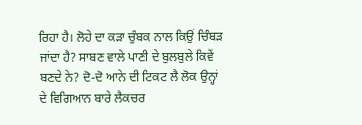ਰਿਹਾ ਹੈ। ਲੋਹੇ ਦਾ ਕੜਾ ਚੁੰਬਕ ਨਾਲ ਕਿਉਂ ਚਿੰਬੜ ਜਾਂਦਾ ਹੈ? ਸਾਬਣ ਵਾਲੇ ਪਾਣੀ ਦੇ ਬੁਲਬੁਲੇ ਕਿਵੇਂ ਬਣਦੇ ਨੇ? ਦੋ-ਦੋ ਆਨੇ ਦੀ ਟਿਕਟ ਲੈ ਲੋਕ ਉਨ੍ਹਾਂ ਦੇ ਵਿਗਿਆਨ ਬਾਰੇ ਲੈਕਚਰ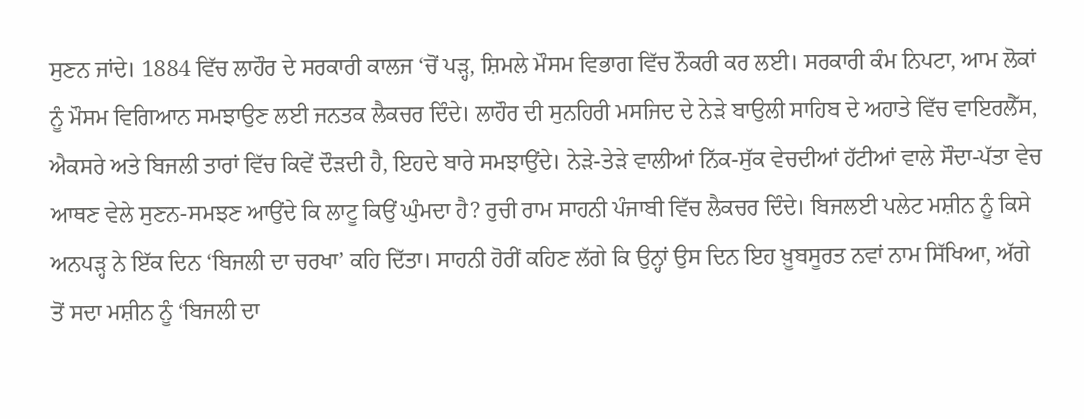ਸੁਣਨ ਜਾਂਦੇ। 1884 ਵਿੱਚ ਲਾਹੌਰ ਦੇ ਸਰਕਾਰੀ ਕਾਲਜ ‘ਚੋਂ ਪੜ੍ਹ, ਸ਼ਿਮਲੇ ਮੌਸਮ ਵਿਭਾਗ ਵਿੱਚ ਨੌਕਰੀ ਕਰ ਲਈ। ਸਰਕਾਰੀ ਕੰਮ ਨਿਪਟਾ, ਆਮ ਲੋਕਾਂ ਨੂੰ ਮੌਸਮ ਵਿਗਿਆਨ ਸਮਝਾਉਣ ਲਈ ਜਨਤਕ ਲੈਕਚਰ ਦਿੰਦੇ। ਲਾਹੌਰ ਦੀ ਸੁਨਹਿਰੀ ਮਸਜਿਦ ਦੇ ਨੇੜੇ ਬਾਉਲੀ ਸਾਹਿਬ ਦੇ ਅਹਾਤੇ ਵਿੱਚ ਵਾਇਰਲੈੱਸ, ਐਕਸਰੇ ਅਤੇ ਬਿਜਲੀ ਤਾਰਾਂ ਵਿੱਚ ਕਿਵੇਂ ਦੌੜਦੀ ਹੈ, ਇਹਦੇ ਬਾਰੇ ਸਮਝਾਉਂਦੇ। ਨੇੜੇ-ਤੇੜੇ ਵਾਲੀਆਂ ਨਿੱਕ-ਸੁੱਕ ਵੇਚਦੀਆਂ ਹੱਟੀਆਂ ਵਾਲੇ ਸੌਦਾ-ਪੱਤਾ ਵੇਚ ਆਥਣ ਵੇਲੇ ਸੁਣਨ-ਸਮਝਣ ਆਉਂਦੇ ਕਿ ਲਾਟੂ ਕਿਉਂ ਘੁੰਮਦਾ ਹੈ? ਰੁਚੀ ਰਾਮ ਸਾਹਨੀ ਪੰਜਾਬੀ ਵਿੱਚ ਲੈਕਚਰ ਦਿੰਦੇ। ਬਿਜਲਈ ਪਲੇਟ ਮਸ਼ੀਨ ਨੂੰ ਕਿਸੇ ਅਨਪੜ੍ਹ ਨੇ ਇੱਕ ਦਿਨ ‘ਬਿਜਲੀ ਦਾ ਚਰਖਾ’ ਕਹਿ ਦਿੱਤਾ। ਸਾਹਨੀ ਹੋਰੀਂ ਕਹਿਣ ਲੱਗੇ ਕਿ ਉਨ੍ਹਾਂ ਉਸ ਦਿਨ ਇਹ ਖ਼ੂਬਸੂਰਤ ਨਵਾਂ ਨਾਮ ਸਿੱਖਿਆ, ਅੱਗੇ ਤੋਂ ਸਦਾ ਮਸ਼ੀਨ ਨੂੰ ‘ਬਿਜਲੀ ਦਾ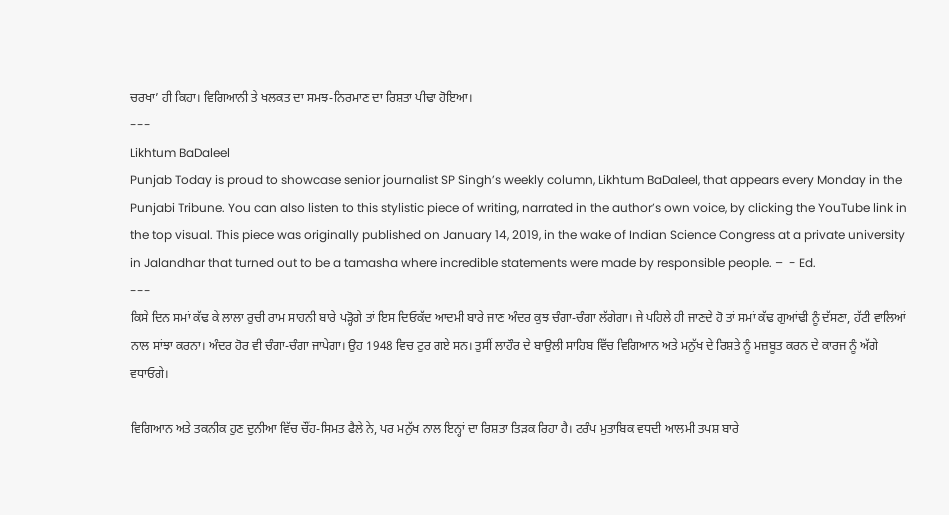ਚਰਖਾ’ ਹੀ ਕਿਹਾ। ਵਿਗਿਆਨੀ ਤੇ ਖਲਕਤ ਦਾ ਸਮਝ-ਨਿਰਮਾਣ ਦਾ ਰਿਸ਼ਤਾ ਪੀਢਾ ਹੋਇਆ।
---
Likhtum BaDaleel
Punjab Today is proud to showcase senior journalist SP Singh’s weekly column, Likhtum BaDaleel, that appears every Monday in the Punjabi Tribune. You can also listen to this stylistic piece of writing, narrated in the author’s own voice, by clicking the YouTube link in the top visual. This piece was originally published on January 14, 2019, in the wake of Indian Science Congress at a private university in Jalandhar that turned out to be a tamasha where incredible statements were made by responsible people. –  - Ed.
---
ਕਿਸੇ ਦਿਨ ਸਮਾਂ ਕੱਢ ਕੇ ਲਾਲਾ ਰੁਚੀ ਰਾਮ ਸਾਹਨੀ ਬਾਰੇ ਪੜ੍ਹੋਗੇ ਤਾਂ ਇਸ ਦਿਓਕੱਦ ਆਦਮੀ ਬਾਰੇ ਜਾਣ ਅੰਦਰ ਕੁਝ ਚੰਗਾ-ਚੰਗਾ ਲੱਗੇਗਾ। ਜੇ ਪਹਿਲੇ ਹੀ ਜਾਣਦੇ ਹੋ ਤਾਂ ਸਮਾਂ ਕੱਢ ਗੁਆਂਢੀ ਨੂੰ ਦੱਸਣਾ, ਹੱਟੀ ਵਾਲਿਆਂ ਨਾਲ ਸਾਂਝਾ ਕਰਨਾ। ਅੰਦਰ ਹੋਰ ਵੀ ਚੰਗਾ-ਚੰਗਾ ਜਾਪੇਗਾ। ਉਹ 1948 ਵਿਚ ਟੁਰ ਗਏ ਸਨ। ਤੁਸੀਂ ਲਾਹੌਰ ਦੇ ਬਾਉਲੀ ਸਾਹਿਬ ਵਿੱਚ ਵਿਗਿਆਨ ਅਤੇ ਮਨੁੱਖ ਦੇ ਰਿਸ਼ਤੇ ਨੂੰ ਮਜ਼ਬੂਤ ਕਰਨ ਦੇ ਕਾਰਜ ਨੂੰ ਅੱਗੇ ਵਧਾਓਗੇ।

ਵਿਗਿਆਨ ਅਤੇ ਤਕਨੀਕ ਹੁਣ ਦੁਨੀਆ ਵਿੱਚ ਚੌਂਹ-ਸਿਮਤ ਫੈਲੇ ਨੇ, ਪਰ ਮਨੁੱਖ ਨਾਲ ਇਨ੍ਹਾਂ ਦਾ ਰਿਸ਼ਤਾ ਤਿੜਕ ਰਿਹਾ ਹੈ। ਟਰੰਪ ਮੁਤਾਬਿਕ ਵਧਦੀ ਆਲਮੀ ਤਪਸ਼ ਬਾਰੇ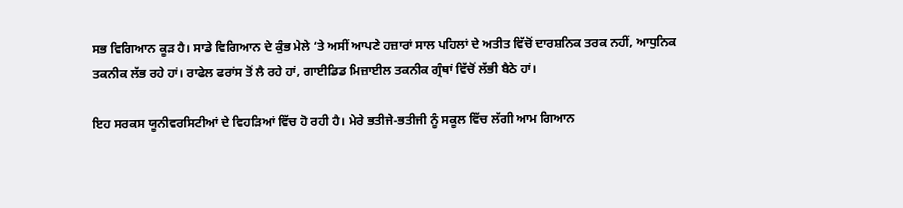ਸਭ ਵਿਗਿਆਨ ਕੂੜ ਹੈ। ਸਾਡੇ ਵਿਗਿਆਨ ਦੇ ਕੁੰਭ ਮੇਲੇ ‘ਤੇ ਅਸੀਂ ਆਪਣੇ ਹਜ਼ਾਰਾਂ ਸਾਲ ਪਹਿਲਾਂ ਦੇ ਅਤੀਤ ਵਿੱਚੋਂ ਦਾਰਸ਼ਨਿਕ ਤਰਕ ਨਹੀਂ, ਆਧੁਨਿਕ ਤਕਨੀਕ ਲੱਭ ਰਹੇ ਹਾਂ। ਰਾਫੇਲ ਫਰਾਂਸ ਤੋਂ ਲੈ ਰਹੇ ਹਾਂ, ਗਾਈਡਿਡ ਮਿਜ਼ਾਈਲ ਤਕਨੀਕ ਗ੍ਰੰਥਾਂ ਵਿੱਚੋਂ ਲੱਭੀ ਬੈਠੇ ਹਾਂ।

ਇਹ ਸਰਕਸ ਯੂਨੀਵਰਸਿਟੀਆਂ ਦੇ ਵਿਹੜਿਆਂ ਵਿੱਚ ਹੋ ਰਹੀ ਹੈ। ਮੇਰੇ ਭਤੀਜੇ-ਭਤੀਜੀ ਨੂੰ ਸਕੂਲ ਵਿੱਚ ਲੱਗੀ ਆਮ ਗਿਆਨ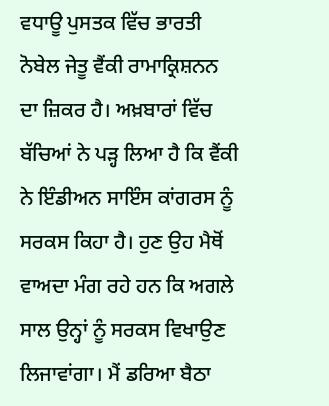ਵਧਾਊ ਪੁਸਤਕ ਵਿੱਚ ਭਾਰਤੀ ਨੋਬੇਲ ਜੇਤੂ ਵੈਂਕੀ ਰਾਮਾਕ੍ਰਿਸ਼ਨਨ ਦਾ ਜ਼ਿਕਰ ਹੈ। ਅਖ਼ਬਾਰਾਂ ਵਿੱਚ ਬੱਚਿਆਂ ਨੇ ਪੜ੍ਹ ਲਿਆ ਹੈ ਕਿ ਵੈਂਕੀ ਨੇ ਇੰਡੀਅਨ ਸਾਇੰਸ ਕਾਂਗਰਸ ਨੂੰ ਸਰਕਸ ਕਿਹਾ ਹੈ। ਹੁਣ ਉਹ ਮੈਥੋਂ ਵਾਅਦਾ ਮੰਗ ਰਹੇ ਹਨ ਕਿ ਅਗਲੇ ਸਾਲ ਉਨ੍ਹਾਂ ਨੂੰ ਸਰਕਸ ਵਿਖਾਉਣ ਲਿਜਾਵਾਂਗਾ। ਮੈਂ ਡਰਿਆ ਬੈਠਾ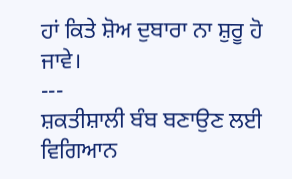ਹਾਂ ਕਿਤੇ ਸ਼ੋਅ ਦੁਬਾਰਾ ਨਾ ਸ਼ੁਰੂ ਹੋ ਜਾਵੇ।
---
ਸ਼ਕਤੀਸ਼ਾਲੀ ਬੰਬ ਬਣਾਉਣ ਲਈ ਵਿਗਿਆਨ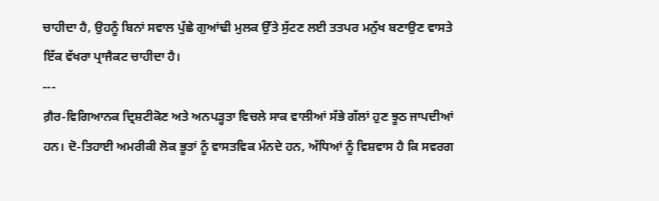ਚਾਹੀਦਾ ਹੈ, ਉਹਨੂੰ ਬਿਨਾਂ ਸਵਾਲ ਪੁੱਛੇ ਗੁਆਂਢੀ ਮੁਲਕ ਉੱਤੇ ਸੁੱਟਣ ਲਈ ਤਤਪਰ ਮਨੁੱਖ ਬਣਾਉਣ ਵਾਸਤੇ ਇੱਕ ਵੱਖਰਾ ਪ੍ਰਾਜੈਕਟ ਚਾਹੀਦਾ ਹੈ।
---
ਗ਼ੈਰ-ਵਿਗਿਆਨਕ ਦ੍ਰਿਸ਼ਟੀਕੋਣ ਅਤੇ ਅਨਪੜ੍ਹਤਾ ਵਿਚਲੇ ਸਾਕ ਵਾਲੀਆਂ ਸੱਭੇ ਗੱਲਾਂ ਹੁਣ ਝੂਠ ਜਾਪਦੀਆਂ ਹਨ। ਦੋ-ਤਿਹਾਈ ਅਮਰੀਕੀ ਲੋਕ ਭੂਤਾਂ ਨੂੰ ਵਾਸਤਵਿਕ ਮੰਨਦੇ ਹਨ, ਅੱਧਿਆਂ ਨੂੰ ਵਿਸ਼ਵਾਸ ਹੈ ਕਿ ਸਵਰਗ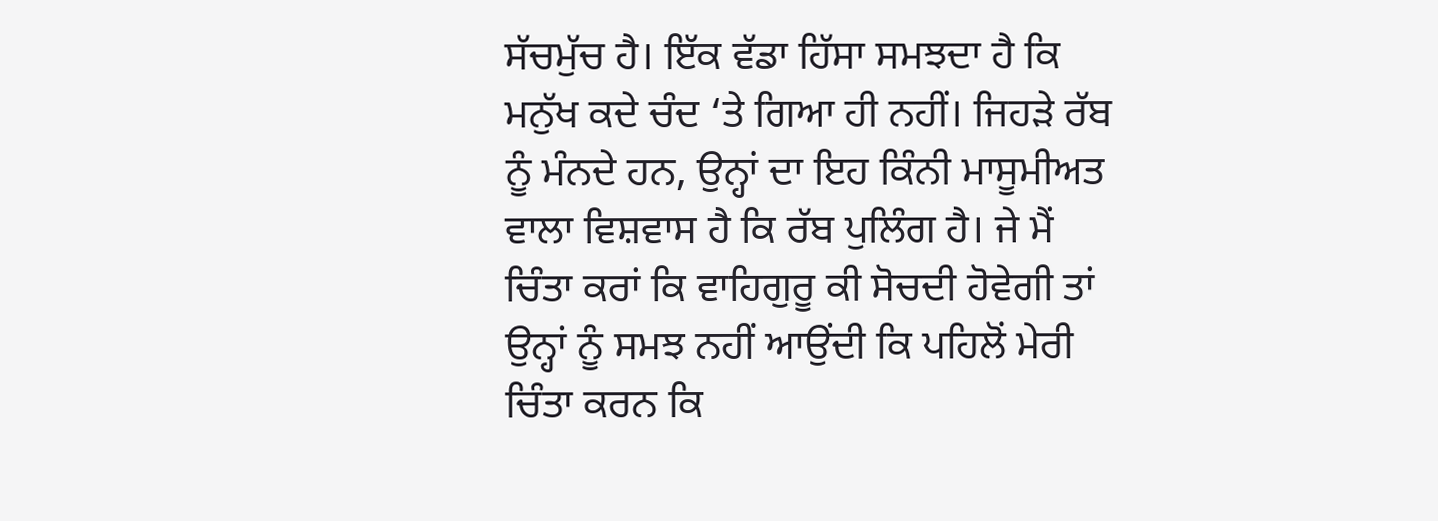ਸੱਚਮੁੱਚ ਹੈ। ਇੱਕ ਵੱਡਾ ਹਿੱਸਾ ਸਮਝਦਾ ਹੈ ਕਿ ਮਨੁੱਖ ਕਦੇ ਚੰਦ ‘ਤੇ ਗਿਆ ਹੀ ਨਹੀਂ। ਜਿਹੜੇ ਰੱਬ ਨੂੰ ਮੰਨਦੇ ਹਨ, ਉਨ੍ਹਾਂ ਦਾ ਇਹ ਕਿੰਨੀ ਮਾਸੂਮੀਅਤ ਵਾਲਾ ਵਿਸ਼ਵਾਸ ਹੈ ਕਿ ਰੱਬ ਪੁਲਿੰਗ ਹੈ। ਜੇ ਮੈਂ ਚਿੰਤਾ ਕਰਾਂ ਕਿ ਵਾਹਿਗੁਰੂ ਕੀ ਸੋਚਦੀ ਹੋਵੇਗੀ ਤਾਂ ਉਨ੍ਹਾਂ ਨੂੰ ਸਮਝ ਨਹੀਂ ਆਉਂਦੀ ਕਿ ਪਹਿਲੋਂ ਮੇਰੀ ਚਿੰਤਾ ਕਰਨ ਕਿ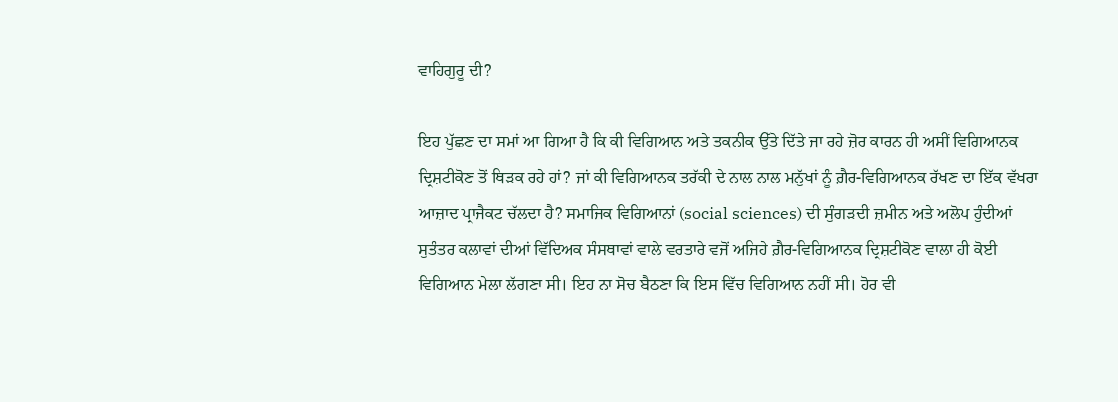ਵਾਹਿਗੁਰੂ ਦੀ?

ਇਹ ਪੁੱਛਣ ਦਾ ਸਮਾਂ ਆ ਗਿਆ ਹੈ ਕਿ ਕੀ ਵਿਗਿਆਨ ਅਤੇ ਤਕਨੀਕ ਉੱਤੇ ਦਿੱਤੇ ਜਾ ਰਹੇ ਜ਼ੋਰ ਕਾਰਨ ਹੀ ਅਸੀਂ ਵਿਗਿਆਨਕ ਦ੍ਰਿਸ਼ਟੀਕੋਣ ਤੋਂ ਥਿੜਕ ਰਹੇ ਹਾਂ? ਜਾਂ ਕੀ ਵਿਗਿਆਨਕ ਤਰੱਕੀ ਦੇ ਨਾਲ ਨਾਲ ਮਨੁੱਖਾਂ ਨੂੰ ਗ਼ੈਰ-ਵਿਗਿਆਨਕ ਰੱਖਣ ਦਾ ਇੱਕ ਵੱਖਰਾ ਆਜ਼ਾਦ ਪ੍ਰਾਜੈਕਟ ਚੱਲਦਾ ਹੈ? ਸਮਾਜਿਕ ਵਿਗਿਆਨਾਂ (social sciences) ਦੀ ਸੁੰਗੜਦੀ ਜ਼ਮੀਨ ਅਤੇ ਅਲੋਪ ਹੁੰਦੀਆਂ ਸੁਤੰਤਰ ਕਲਾਵਾਂ ਦੀਆਂ ਵਿੱਦਿਅਕ ਸੰਸਥਾਵਾਂ ਵਾਲੇ ਵਰਤਾਰੇ ਵਜੋਂ ਅਜਿਹੇ ਗ਼ੈਰ-ਵਿਗਿਆਨਕ ਦ੍ਰਿਸ਼ਟੀਕੋਣ ਵਾਲਾ ਹੀ ਕੋਈ ਵਿਗਿਆਨ ਮੇਲਾ ਲੱਗਣਾ ਸੀ। ਇਹ ਨਾ ਸੋਚ ਬੈਠਣਾ ਕਿ ਇਸ ਵਿੱਚ ਵਿਗਿਆਨ ਨਹੀਂ ਸੀ। ਹੋਰ ਵੀ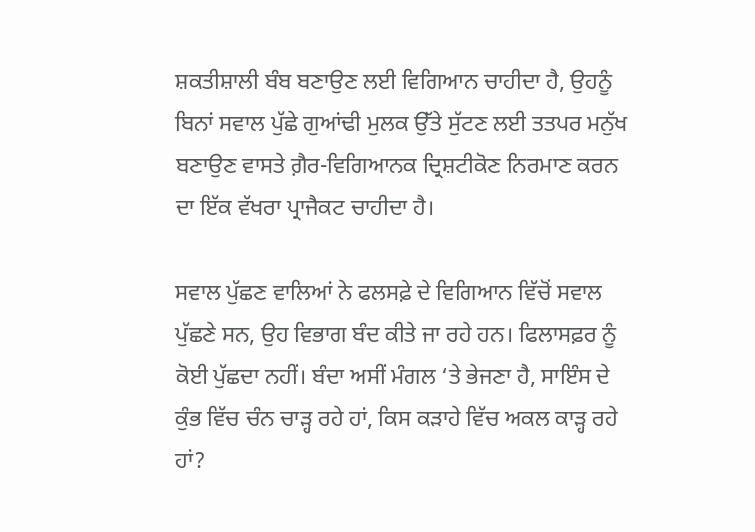ਸ਼ਕਤੀਸ਼ਾਲੀ ਬੰਬ ਬਣਾਉਣ ਲਈ ਵਿਗਿਆਨ ਚਾਹੀਦਾ ਹੈ, ਉਹਨੂੰ ਬਿਨਾਂ ਸਵਾਲ ਪੁੱਛੇ ਗੁਆਂਢੀ ਮੁਲਕ ਉੱਤੇ ਸੁੱਟਣ ਲਈ ਤਤਪਰ ਮਨੁੱਖ ਬਣਾਉਣ ਵਾਸਤੇ ਗ਼ੈਰ-ਵਿਗਿਆਨਕ ਦ੍ਰਿਸ਼ਟੀਕੋਣ ਨਿਰਮਾਣ ਕਰਨ ਦਾ ਇੱਕ ਵੱਖਰਾ ਪ੍ਰਾਜੈਕਟ ਚਾਹੀਦਾ ਹੈ।

ਸਵਾਲ ਪੁੱਛਣ ਵਾਲਿਆਂ ਨੇ ਫਲਸਫ਼ੇ ਦੇ ਵਿਗਿਆਨ ਵਿੱਚੋਂ ਸਵਾਲ ਪੁੱਛਣੇ ਸਨ, ਉਹ ਵਿਭਾਗ ਬੰਦ ਕੀਤੇ ਜਾ ਰਹੇ ਹਨ। ਫਿਲਾਸਫ਼ਰ ਨੂੰ ਕੋਈ ਪੁੱਛਦਾ ਨਹੀਂ। ਬੰਦਾ ਅਸੀਂ ਮੰਗਲ ‘ਤੇ ਭੇਜਣਾ ਹੈ, ਸਾਇੰਸ ਦੇ ਕੁੰਭ ਵਿੱਚ ਚੰਨ ਚਾੜ੍ਹ ਰਹੇ ਹਾਂ, ਕਿਸ ਕੜਾਹੇ ਵਿੱਚ ਅਕਲ ਕਾੜ੍ਹ ਰਹੇ ਹਾਂ?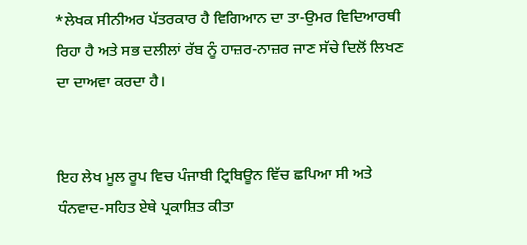*ਲੇਖਕ ਸੀਨੀਅਰ ਪੱਤਰਕਾਰ ਹੈ ਵਿਗਿਆਨ ਦਾ ਤਾ-ਉਮਰ ਵਿਦਿਆਰਥੀ ਰਿਹਾ ਹੈ ਅਤੇ ਸਭ ਦਲੀਲਾਂ ਰੱਬ ਨੂੰ ਹਾਜ਼ਰ-ਨਾਜ਼ਰ ਜਾਣ ਸੱਚੇ ਦਿਲੋਂ ਲਿਖਣ ਦਾ ਦਾਅਵਾ ਕਰਦਾ ਹੈ।


ਇਹ ਲੇਖ ਮੂਲ ਰੂਪ ਵਿਚ ਪੰਜਾਬੀ ਟ੍ਰਿਬਿਊਨ ਵਿੱਚ ਛਪਿਆ ਸੀ ਅਤੇ ਧੰਨਵਾਦ-ਸਹਿਤ ਏਥੇ ਪ੍ਰਕਾਸ਼ਿਤ ਕੀਤਾ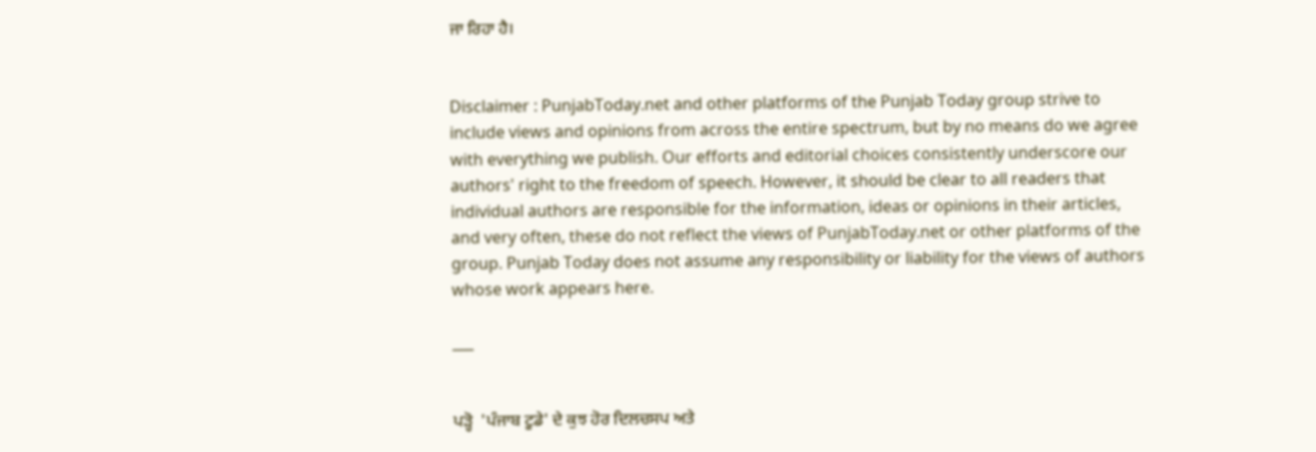ਜਾ ਰਿਹਾ ਹੈ।


Disclaimer : PunjabToday.net and other platforms of the Punjab Today group strive to include views and opinions from across the entire spectrum, but by no means do we agree with everything we publish. Our efforts and editorial choices consistently underscore our authors' right to the freedom of speech. However, it should be clear to all readers that individual authors are responsible for the information, ideas or opinions in their articles, and very often, these do not reflect the views of PunjabToday.net or other platforms of the group. Punjab Today does not assume any responsibility or liability for the views of authors whose work appears here.

___


ਪੜ੍ਹੋ  'ਪੰਜਾਬ ਟੂਡੇ' ਦੇ ਕੁਝ ਹੋਰ ਦਿਲਚਸਪ ਅਤੇ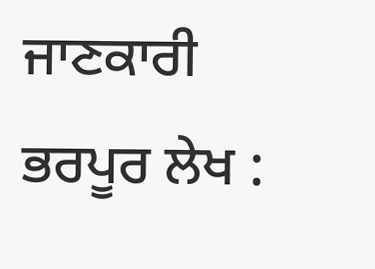ਜਾਣਕਾਰੀ ਭਰਪੂਰ ਲੇਖ :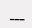___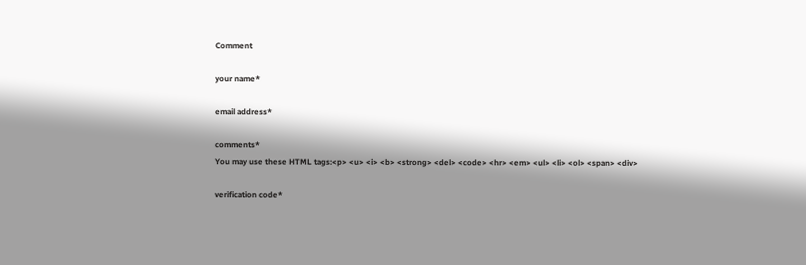Comment

your name*

email address*

comments*
You may use these HTML tags:<p> <u> <i> <b> <strong> <del> <code> <hr> <em> <ul> <li> <ol> <span> <div>

verification code*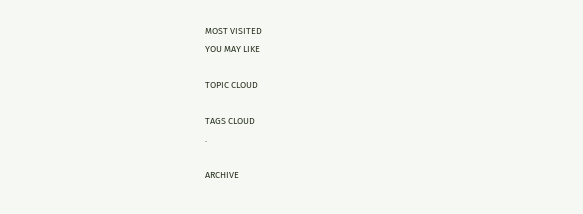MOST VISITED
YOU MAY LIKE

TOPIC CLOUD

TAGS CLOUD
.

ARCHIVE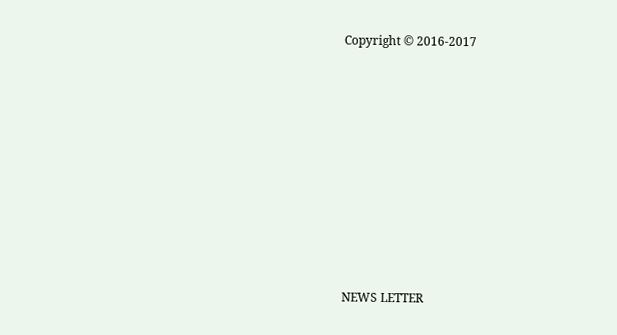Copyright © 2016-2017










NEWS LETTER